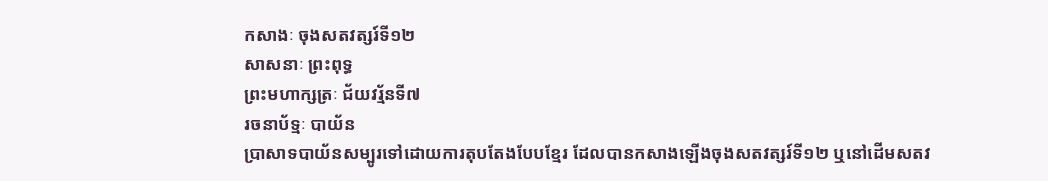កសាងៈ ចុងសតវត្សរ៍ទី១២
សាសនាៈ ព្រះពុទ្ធ
ព្រះមហាក្សត្រៈ ជ័យវរ្ម័នទី៧
រចនាប័ទ្មៈ បាយ័ន
ប្រាសាទបាយ័នសម្បូរទៅដោយការតុបតែងបែបខ្មែរ ដែលបានកសាងឡើងចុងសតវត្សរ៍ទី១២ ឬនៅដើមសតវ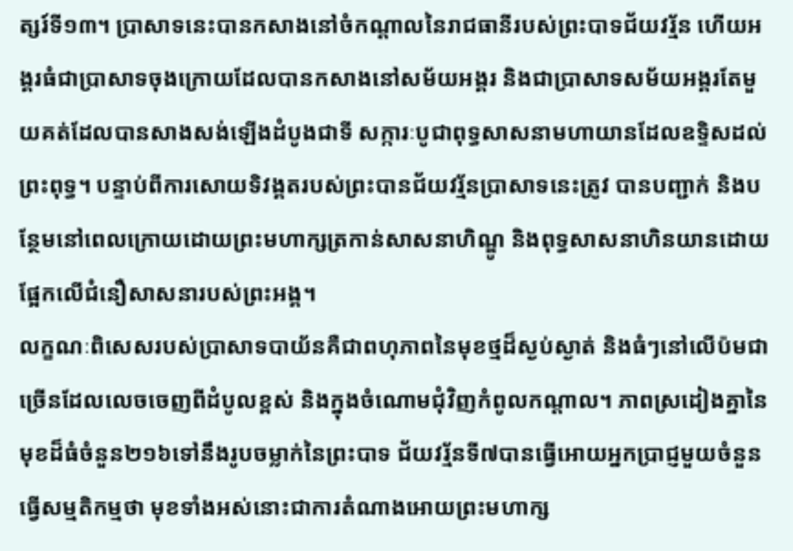ត្សរ៍ទី១៣។ ប្រាសាទនេះបានកសាងនៅចំកណ្ដាលនៃរាជធានីរបស់ព្រះបាទជ័យវរ្ម័ន ហើយអង្គរធំជាប្រាសាទចុងក្រោយដែលបានកសាងនៅសម័យអង្គរ និងជាប្រាសាទសម័យអង្គរតែមួយគត់ដែលបានសាងសង់ឡើងដំបូងជាទី សក្ការៈបូជាពុទ្ធសាសនាមហាយានដែលឧទ្ទិសដល់ព្រះពុទ្ធ។ បន្ទាប់ពីការសោយទិវង្គតរបស់ព្រះបានជ័យវរ្ម័នប្រាសាទនេះត្រូវ បានបញ្ជាក់ និងបន្ថែមនៅពេលក្រោយដោយព្រះមហាក្សត្រកាន់សាសនាហិណ្ឌូ និងពុទ្ធសាសនាហិនយានដោយផ្អែកលើជំនឿសាសនារបស់ព្រះអង្គ។
លក្ខណៈពិសេសរបស់ប្រាសាទបាយ័នគឺជាពហុភាពនៃមុខថ្មដ៏ស្ងប់ស្ងាត់ និងធំៗនៅលើប៉មជាច្រើនដែលលេចចេញពីដំបូលខ្ពស់ និងក្នុងចំណោមជុំវិញកំពូលកណ្ដាល។ ភាពស្រដៀងគ្នានៃមុខដ៏ធំចំនួន២១៦ទៅនឹងរូបចម្លាក់នៃព្រះបាទ ជ័យវរ្ម័នទី៧បានធ្វើអោយអ្នកប្រាជ្ញមួយចំនួនធ្វើសម្មតិកម្មថា មុខទាំងអស់នោះជាការតំណាងអោយព្រះមហាក្ស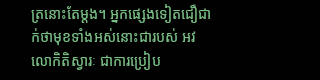ត្រនោះតែម្ដង។ អ្នកផ្សេងទៀតជឿជាក់ថាមុខទាំងអស់នោះជារបស់ អវលោកិតិស្វារៈ ជាការប្រៀប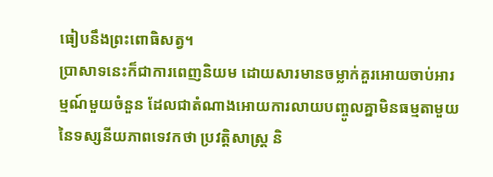ធៀបនឹងព្រះពោធិសត្វ។
ប្រាសាទនេះក៏ជាការពេញនិយម ដោយសារមានចម្លាក់គួរអោយចាប់អារម្មណ៍មួយចំនួន ដែលជាតំណាងអោយការលាយបញ្ចូលគ្នាមិនធម្មតាមួយនៃទស្សនីយភាពទេវកថា ប្រវត្តិសាស្ត្រ និ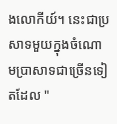ងលោកីយ៍។ នេះជាប្រសាទមួយក្នុងចំណោមប្រាសាទជាច្រើនទៀតដែល "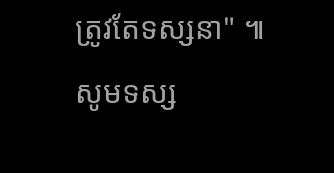ត្រូវតែទស្សនា" ៕
សូមទស្ស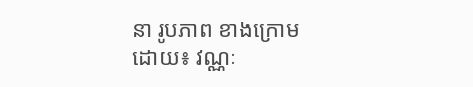នា រូបភាព ខាងក្រោម
ដោយ៖ វណ្ណៈ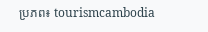ប្រភព៖ tourismcambodia